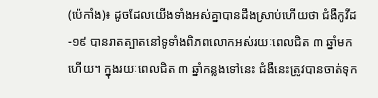(ប៉េកាំង)៖ ដូចដែលយើងទាំងអស់គ្នាបានដឹងស្រាប់ហើយថា ជំងឺកូវីដ-១៩ បានរាតត្បាតនៅទូទាំងពិភពលោកអស់រយៈពេលជិត ៣ ឆ្នាំមកហើយ។ ក្នុងរយៈពេលជិត ៣ ឆ្នាំកន្លងទៅនេះ ជំងឺនេះត្រូវបានចាត់ទុក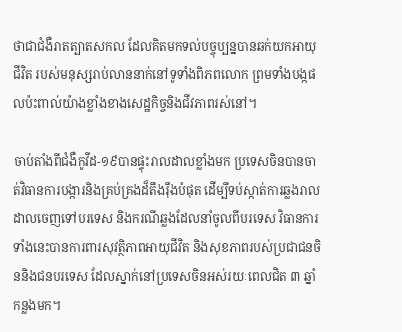ថាជាជំងឺរាតត្បាតសកល ដែលគិតមកទល់បច្ចុប្បន្នបានឆក់យកអាយុជីវិត របស់មនុស្សរាប់លាននាក់នៅទូទាំងពិភពលោក ព្រមទាំងបង្កផលប៉ះពាល់យ៉ាងខ្លាំងខាងសេដ្ឋកិច្ចនិងជីវភាពរស់នៅ។

ចាប់តាំងពីជំងឺកូវីដ-១៩បានផ្ទុះរាលដាលខ្លាំងមក ប្រទេសចិនបានចាត់វិធានការបង្ការនិងគ្រប់គ្រងដ៏តឹងរ៉ឹងបំផុត ដើម្បីទប់ស្កាត់ការឆ្លងរាលដាលចេញទៅបរទេស និងករណីឆ្លងដែលនាំចូលពីបរទេស វិធានការទាំងនេះបានការពារសុវត្ថិភាពអាយុជីវិត និងសុខភាពរបស់ប្រជាជនចិននិងជនបរទេស ដែលស្នាក់នៅប្រទេសចិនអស់រយៈពេលជិត ៣ ឆ្នាំកន្លងមក។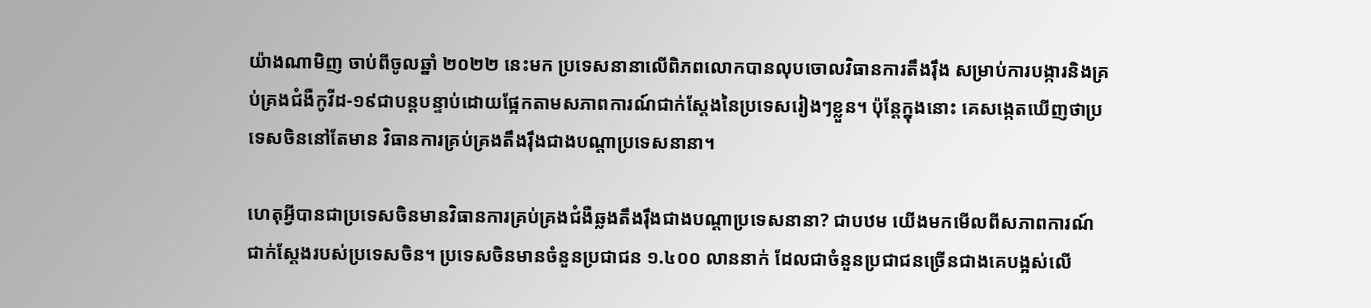យ៉ាងណាមិញ ចាប់ពីចូលឆ្នាំ ២០២២ នេះមក ប្រទេសនានាលើពិភពលោកបានលុបចោលវិធានការតឹងរ៉ឹង សម្រាប់ការបង្ការនិងគ្រប់គ្រងជំងឺកូវីដ-១៩ជាបន្តបន្ទាប់ដោយផ្អែកតាមសភាពការណ៍ជាក់ស្តែងនៃប្រទេសរៀងៗខ្លួន។ ប៉ុន្តែក្នុងនោះ គេសង្កេតឃើញថាប្រទេសចិននៅតែមាន វិធានការគ្រប់គ្រងតឹងរ៉ឹងជាងបណ្តាប្រទេសនានា។

ហេតុអ្វីបានជាប្រទេសចិនមានវិធានការគ្រប់គ្រងជំងឺឆ្លងតឹងរ៉ឹងជាងបណ្តាប្រទេសនានា? ជាបឋម យើងមកមើលពីសភាពការណ៍ជាក់ស្តែងរបស់ប្រទេសចិន។ ប្រទេសចិនមានចំនួនប្រជាជន ១.៤០០ លាននាក់ ដែលជាចំនួនប្រជាជនច្រើនជាងគេបង្អស់លើ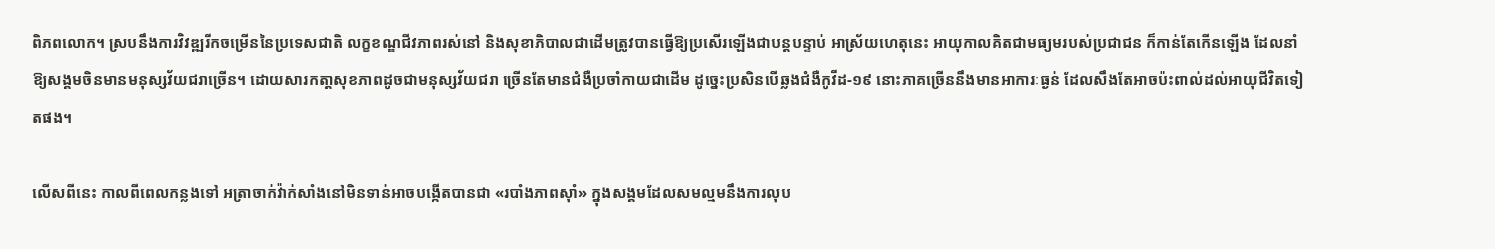ពិភពលោក។ ស្របនឹងការវិវឌ្ឍរីកចម្រើននៃប្រទេសជាតិ លក្ខខណ្ឌជីវភាពរស់នៅ និងសុខាភិបាលជាដើមត្រូវបានធ្វើឱ្យប្រសើរឡើងជាបន្តបន្ទាប់ អាស្រ័យហេតុនេះ អាយុកាលគិតជាមធ្យមរបស់ប្រជាជន ក៏កាន់តែកើនឡើង ដែលនាំឱ្យសង្គមចិនមានមនុស្សវ័យជរាច្រើន។ ដោយសារកតា្តសុខភាពដូចជាមនុស្សវ័យជរា ច្រើនតែមានជំងឺប្រចាំកាយជាដើម ដូច្នេះប្រសិនបើឆ្លងជំងឺកូវីដ-១៩ នោះភាគច្រើននឹងមានអាការៈធ្ងន់ ដែលសឹងតែអាចប៉ះពាល់ដល់អាយុជីវិតទៀតផង។

លើសពីនេះ កាលពីពេលកន្លងទៅ អត្រាចាក់វ៉ាក់សាំងនៅមិនទាន់អាចបង្កើតបានជា «របាំងភាពស៊ាំ» ក្នុងសង្គមដែលសមល្មមនឹងការលុប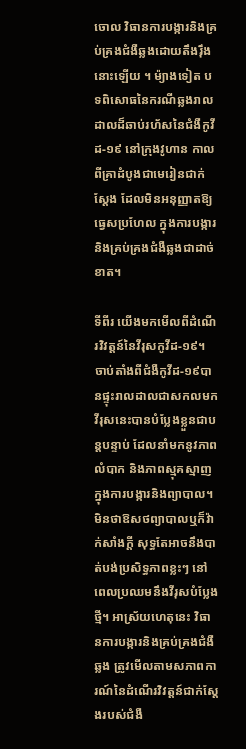ចោល វិធានការបង្ការនិងគ្រប់គ្រងជំងឺឆ្លងដោយតឹងរ៉ឹងនោះឡើយ ។ ម៉្យាងទៀត បទពិសោធនៃករណីឆ្លងរាលដាលដ៏ឆាប់រហ័សនៃជំងឺកូវីដ-១៩ នៅក្រុងវូហាន កាលពីគ្រាដំបូងជាមេរៀនជាក់ស្តែង ដែលមិនអនុញ្ញាតឱ្យធ្វេសប្រហែល ក្នុងការបង្ការនិងគ្រប់គ្រងជំងឺឆ្លងជាដាច់ខាត។

ទីពីរ យើងមកមើលពីដំណើរវិវត្តន៍នៃវីរុសកូវីដ-១៩។ ចាប់តាំងពីជំងឺកូវីដ-១៩បានផ្ទុះរាលដាលជាសកលមក វីរុសនេះបានបំប្លែងខ្លួនជាបន្តបន្ទាប់ ដែលនាំមកនូវភាពលំបាក និងភាពស្មុគស្មាញក្នុងការបង្ការនិងព្យាបាល។ មិនថាឱសថព្យាបាលឬក៏វ៉ាក់សាំងក្តី សុទ្ធតែអាចនឹងបាត់បង់ប្រសិទ្ធភាពខ្លះៗ នៅពេលប្រឈមនឹងវីរុសបំប្លែងថ្មី។ អាស្រ័យហេតុនេះ វិធានការបង្ការនិងគ្រប់គ្រងជំងឺឆ្លង ត្រូវមើលតាមសភាពការណ៍នៃដំណើរវិវត្តន៍ជាក់ស្តែងរបស់ជំងឺ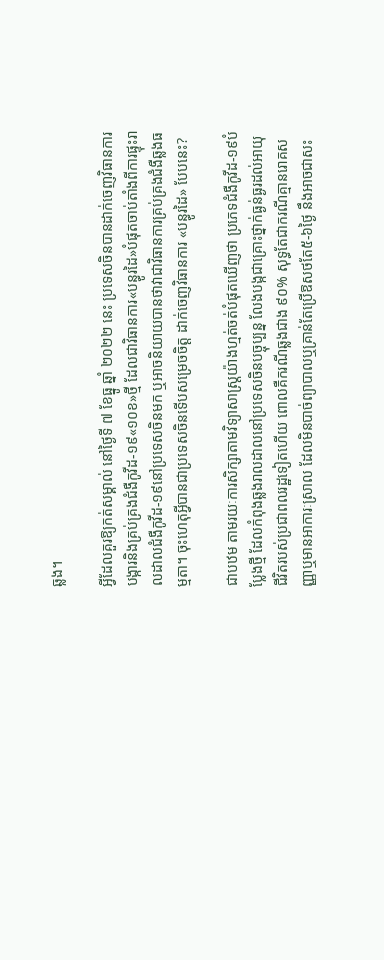ឆ្លង។

អ្វីដែលគួរឱ្យកត់សម្គាល់ នៅថ្ងៃទី ៧ ខែធ្នូ ឆ្នាំ ២០២២ នេះ ប្រទេសចិនបានដាក់ចេញវិធានការបង្ការនិងគ្រប់គ្រងជំងឺកូវីដ-១៩«១០ខ»ថ្មី ដែលជាវិធានការ«បន្ធូរដៃ»បំផុតចាប់តាំងពីការផ្ទុះរាលដាលជំងឺកូវីដ-១៩នៅប្រទេសចិនមក ឬអាចនិយាយបានថាវាជាវិធានការគ្រប់គ្រងជំងឺឆ្លងធម្មតា។ ចុះហេតុអ្វីបានជាប្រទេសចិនទើបសម្រេចចិត្ត ដាក់ចេញវិធានការ «បន្ធូរដៃ» បែបនេះ?

ជាបឋម តាមរយៈការសិក្សាតាមវិទ្យាសាស្ត្រយ៉ាងហ្មត់ចត់បំផុតឃើញថា ប្រភេទជំងឺកូវីដ-១៩បំប្លែងថ្មី ដែលកំពុងឆ្លងរាលដាលនៅប្រទេសចិនបច្ចុប្បន្ន លែងបង្កជាគ្រោះថ្នាក់ធ្ងន់ធ្ងរដល់អាយុជីវិតរបស់ប្រជាពលរដ្ឋទៀតហើយ ពោលគឺករណីឆ្លងជាង ៩០% សុទ្ធតែជាករណីគ្មានរោគសញ្ញាឬមានអាការៈស្រាល ដែលមិនបាច់ព្យាបាលឬគ្រាន់តែប្រើឱសថតែ៥-៦ថ្ងៃ នឹងអាចជាសះ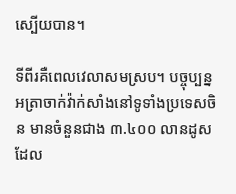ស្បើយបាន។

ទីពីរគឺពេលវេលាសមស្រប។ បច្ចុប្បន្ន អត្រាចាក់វ៉ាក់សាំងនៅទូទាំងប្រទេសចិន មានចំនួនជាង ៣.៤០០ លានដូស ដែល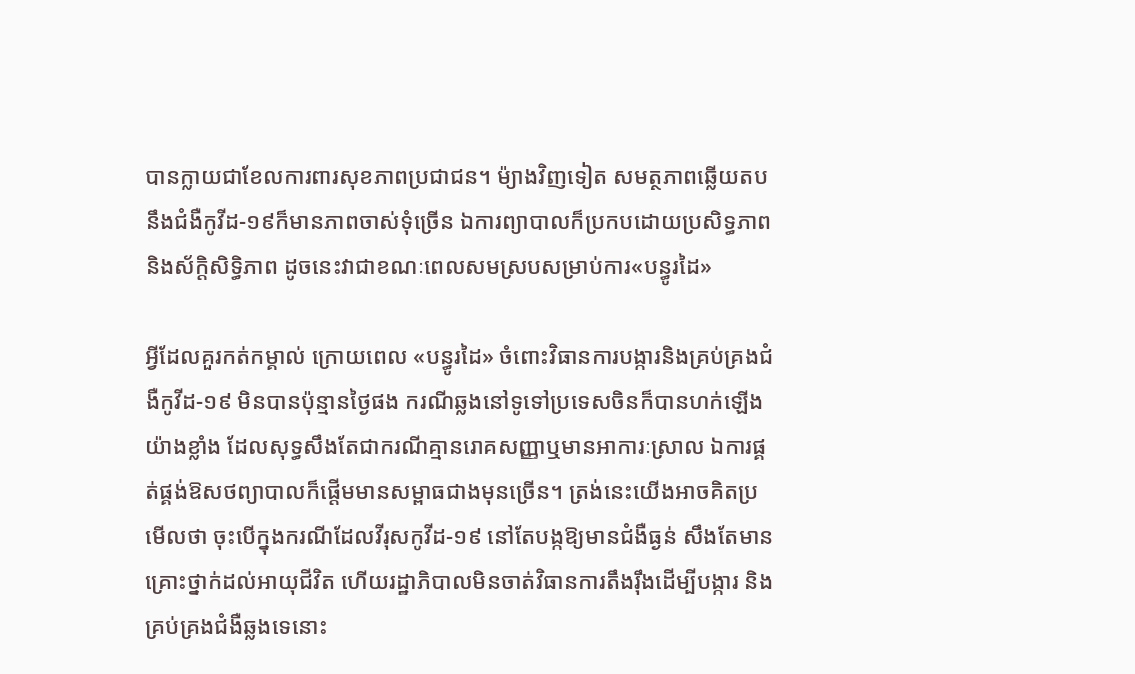បានក្លាយជាខែលការពារសុខភាពប្រជាជន។ ម៉្យាងវិញទៀត សមត្ថភាពឆ្លើយតបនឹងជំងឺកូវីដ-១៩ក៏មានភាពចាស់ទុំច្រើន ឯការព្យាបាលក៏ប្រកបដោយប្រសិទ្ធភាពនិងស័ក្តិសិទ្ធិភាព ដូចនេះវាជាខណៈពេលសមស្របសម្រាប់ការ«បន្ធូរដៃ»

អ្វីដែលគួរកត់កម្គាល់ ក្រោយពេល «បន្ធូរដៃ» ចំពោះវិធានការបង្ការនិងគ្រប់គ្រងជំងឺកូវីដ-១៩ មិនបានប៉ុន្មានថ្ងៃផង ករណីឆ្លងនៅទូទៅប្រទេសចិនក៏បានហក់ឡើងយ៉ាងខ្លាំង ដែលសុទ្ធសឹងតែជាករណីគ្មានរោគសញ្ញាឬមានអាការៈស្រាល ឯការផ្គត់ផ្គង់ឱសថព្យាបាលក៏ផ្តើមមានសម្ពាធជាងមុនច្រើន។ ត្រង់នេះយើងអាចគិតប្រមើលថា ចុះបើក្នុងករណីដែលវីរុសកូវីដ-១៩ នៅតែបង្កឱ្យមានជំងឺធ្ងន់ សឹងតែមានគ្រោះថ្នាក់ដល់អាយុជីវិត ហើយរដ្ឋាភិបាលមិនចាត់វិធានការតឹងរ៉ឹងដើម្បីបង្ការ និងគ្រប់គ្រងជំងឺឆ្លងទេនោះ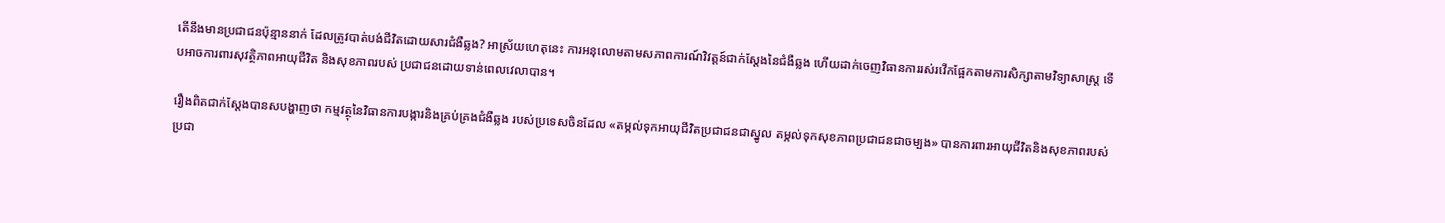តើនឹងមានប្រជាជនប៉ុន្មាននាក់ ដែលត្រូវបាត់បង់ជីវិតដោយសារជំងឺឆ្លង? អាស្រ័យហេតុនេះ ការអនុលោមតាមសភាពការណ៍វិវត្តន៍ជាក់ស្តែងនៃជំងឺឆ្លង ហើយដាក់ចេញវិធានការរស់រវើកផ្អែកតាមការសិក្សាតាមវិទ្យាសាស្ត្រ ទើបអាចការពារសុវត្ថិភាពអាយុជីវិត និងសុខភាពរបស់ ប្រជាជនដោយទាន់ពេលវេលាបាន។

រឿងពិតជាក់ស្តែងបានសបង្ហាញថា កម្មវត្ថុនៃវិធានការបង្ការនិងគ្រប់គ្រងជំងឺឆ្លង របស់ប្រទេសចិនដែល «តម្កល់ទុកអាយុជីវិតប្រជាជនជាស្នូល តម្កល់ទុកសុខភាពប្រជាជនជាចម្បង» បានការពារអាយុជីវិតនិងសុខភាពរបស់ប្រជា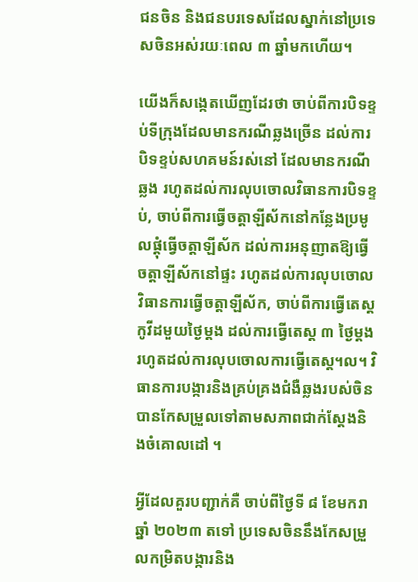ជនចិន និងជនបរទេសដែលស្នាក់នៅប្រទេសចិនអស់រយៈពេល ៣ ឆ្នាំមកហើយ។

យើងក៏សង្កេតឃើញដែរថា ចាប់ពីការបិទខ្ទប់ទីក្រុងដែលមានករណីឆ្លងច្រើន ដល់ការបិទខ្ទប់សហគមន៍រស់នៅ ដែលមានករណីឆ្លង រហូតដល់ការលុបចោលវិធានការបិទខ្ទប់, ចាប់ពីការធ្វើចត្តាឡីស័កនៅកន្លែងប្រមូលផ្តុំធ្វើចត្តាឡីស័ក ដល់ការអនុញាតឱ្យធ្វើចត្តាឡីស័កនៅផ្ទះ រហូតដល់ការលុបចោលវិធានការធ្វើចត្តាឡីស័ក, ចាប់ពីការធ្វើតេស្តកូវីដមួយថ្ងៃម្តង ដល់ការធ្វើតេស្ត ៣ ថ្ងៃម្តង រហូតដល់ការលុបចោលការធ្វើតេស្ត។ល។ វិធានការបង្ការនិងគ្រប់គ្រងជំងឺឆ្លងរបស់ចិន បានកែសម្រួលទៅតាមសភាពជាក់ស្តែងនិងចំគោលដៅ ។

អ្វីដែលគួរបញ្ជាក់គឺ ចាប់ពីថ្ងៃទី ៨ ខែមករា ឆ្នាំ ២០២៣ តទៅ ប្រទេសចិននឹងកែសម្រួលកម្រិតបង្ការនិង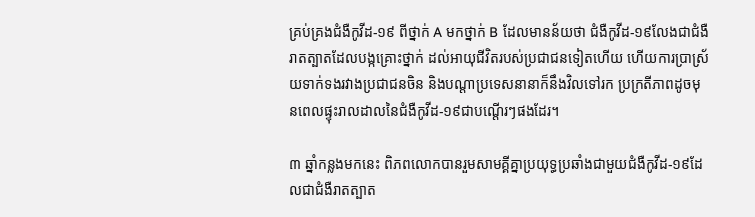គ្រប់គ្រងជំងឺកូវីដ-១៩ ពីថ្នាក់ A មកថ្នាក់ B ដែលមានន័យថា ជំងឺកូវីដ-១៩លែងជាជំងឺរាតត្បាតដែលបង្កគ្រោះថ្នាក់ ដល់អាយុជីវិតរបស់ប្រជាជនទៀតហើយ ហើយការប្រាស្រ័យទាក់ទងរវាងប្រជាជនចិន និងបណ្តាប្រទេសនានាក៏នឹងវិលទៅរក ប្រក្រតីភាពដូចមុនពេលផ្ទុះរាលដាលនៃជំងឺកូវីដ-១៩ជាបណ្តើរៗផងដែរ។

៣ ឆ្នាំកន្លងមកនេះ ពិភពលោកបានរួមសាមគ្គីគ្នាប្រយុទ្ធប្រឆាំងជាមួយជំងឺកូវីដ-១៩ដែលជាជំងឺរាតត្បាត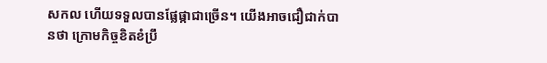សកល ហើយទទួលបានផ្លែផ្កាជាច្រើន។ យើងអាចជឿជាក់បានថា ក្រោមកិច្ចខិតខំប្រឹ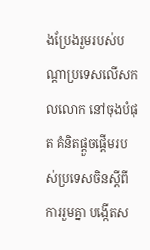ងប្រែងរួមរបស់បណ្តាប្រទេសលើសកលលោក នៅចុងបំផុត គំនិតផ្តួចផ្តើមរបស់ប្រទេសចិនស្តីពីការរួមគ្នា បង្កើតស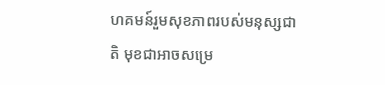ហគមន៍រួមសុខភាពរបស់មនុស្សជាតិ មុខជាអាចសម្រេ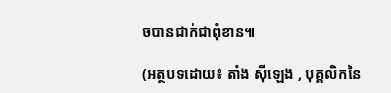ចបានជាក់ជាពុំខាន៕

(អត្ថបទដោយ៖ តាំង ស៊ីឡេង , បុគ្គលិកនៃ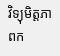វិទ្យុមិត្តភាពក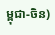ម្ពុជា-ចិន)